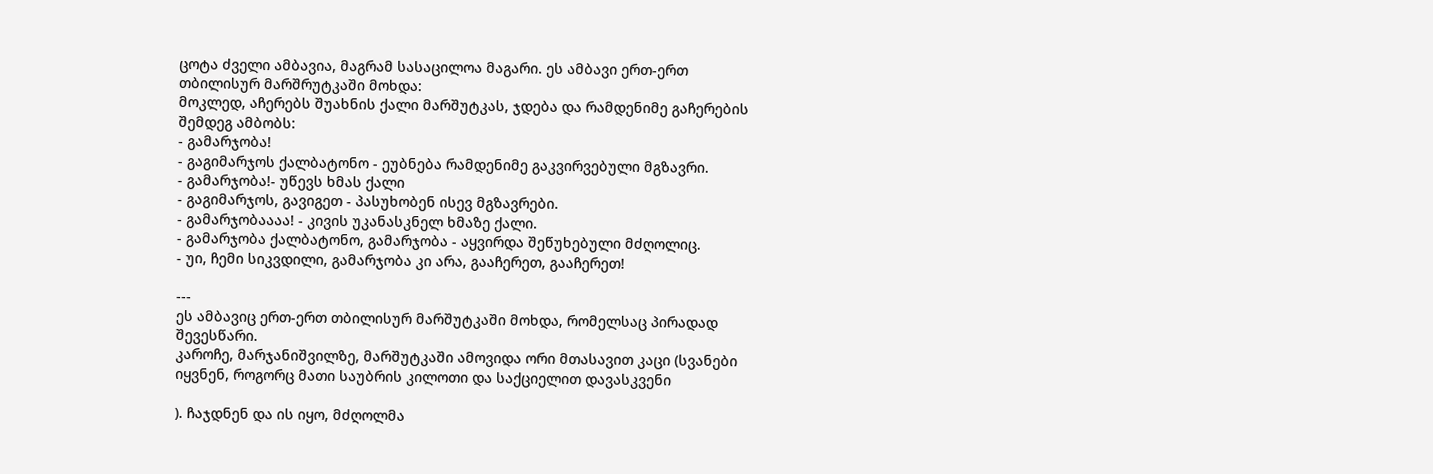ცოტა ძველი ამბავია, მაგრამ სასაცილოა მაგარი. ეს ამბავი ერთ-ერთ თბილისურ მარშრუტკაში მოხდა:
მოკლედ, აჩერებს შუახნის ქალი მარშუტკას, ჯდება და რამდენიმე გაჩერების შემდეგ ამბობს:
- გამარჯობა!
- გაგიმარჯოს ქალბატონო - ეუბნება რამდენიმე გაკვირვებული მგზავრი.
- გამარჯობა!- უწევს ხმას ქალი
- გაგიმარჯოს, გავიგეთ - პასუხობენ ისევ მგზავრები.
- გამარჯობაააა! - კივის უკანასკნელ ხმაზე ქალი.
- გამარჯობა ქალბატონო, გამარჯობა - აყვირდა შეწუხებული მძღოლიც.
- უი, ჩემი სიკვდილი, გამარჯობა კი არა, გააჩერეთ, გააჩერეთ!

---
ეს ამბავიც ერთ-ერთ თბილისურ მარშუტკაში მოხდა, რომელსაც პირადად შევესწარი.
კაროჩე, მარჯანიშვილზე, მარშუტკაში ამოვიდა ორი მთასავით კაცი (სვანები იყვნენ, როგორც მათი საუბრის კილოთი და საქციელით დავასკვენი

). ჩაჯდნენ და ის იყო, მძღოლმა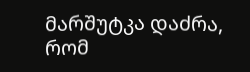მარშუტკა დაძრა, რომ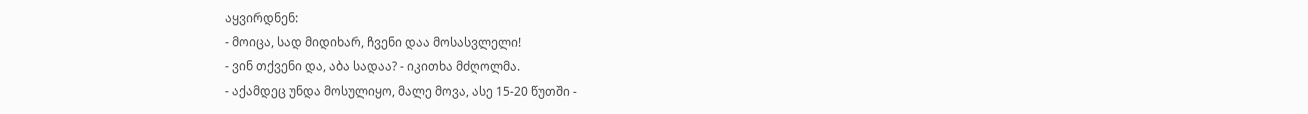აყვირდნენ:
- მოიცა, სად მიდიხარ, ჩვენი დაა მოსასვლელი!
- ვინ თქვენი და, აბა სადაა? - იკითხა მძღოლმა.
- აქამდეც უნდა მოსულიყო, მალე მოვა, ასე 15-20 წუთში -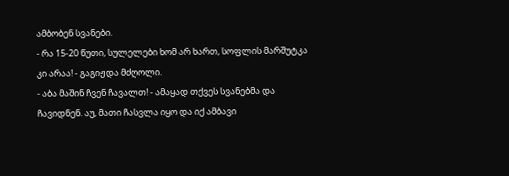ამბობენ სვანები.
- რა 15-20 წუთი, სულელები ხომ არ ხართ, სოფლის მარშუტკა კი არაა! - გაგიჟდა მძღოლი.
- აბა მაშინ ჩვენ ჩავალთ! - ამაყად თქვეს სვანებმა და ჩავიდნენ. აუ, მათი ჩასვლა იყო და იქ ამბავი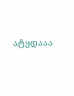ატყდააა